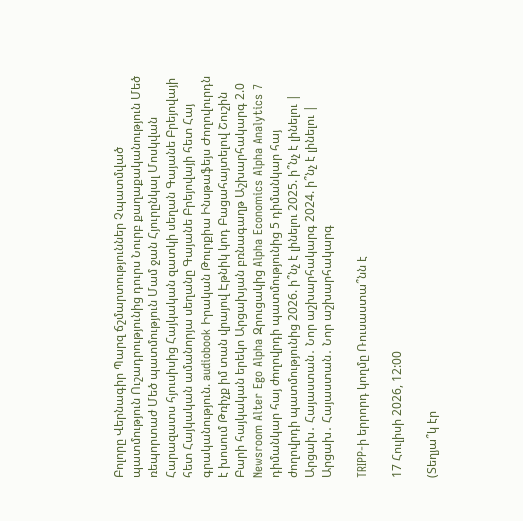Բոլորը Վերնագիր Պարզ ճշմարտություններ Չպատմված պատմություն Ուշադրությունից դուրս Նուրբ քաղաքականություն Մեծ ռեպորտաժ Մեծ պատմություն Մամ ջան Հյուրընկալ Մոսկվան Հարազատս հյուսիսից Հայկական զատկի սեղան Գայանե Բրեյովայի հետ Հայկական ամանորյա սեղանը Գայանե Բրեյովայի հետ Հայ գրականություն. audiobook Իրական Թուրքիա Ինսթաֆեյս Ժողովուրդն է խոսում Թռիչք իմ տան վրայով Էթնիկ կոդ Բացահայտելով Շուշին Բարի հայկական երեկո Արցախյան բռնագաղթ Աշխարհակարգ 2.0 Newsroom Alter Ego Alpha Զրուցակից Alpha Economics Alpha Analytics 7 դիմանկար հայ ժողովրդի պատմությունից 5 դիմանկար հայ ժողովրդի պատմությունից 2026. ի՞նչ է լինելու 2025. ի՞նչ է լինելու | Արցախ․ Հայաստան․ Նոր աշխարհակարգ 2024. ի՞նչ է լինելու | Արցախ․ Հայաստան․ Նոր աշխարհակարգ

TRIPP-ի երրորդ կողմը Ռուսաստա՞նն է

17 Հուլիսի 2026, 12:00

(Տեղյա՞կ էր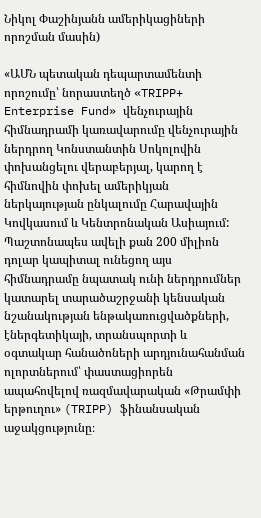Նիկոլ Փաշինյանն ամերիկացիների որոշման մասին)

«ԱՄՆ պետական դեպարտամենտի որոշումը՝ նորաստեղծ «TRIPP+ Enterprise Fund» վենչուրային հիմնադրամի կառավարումը վենչուրային ներդրող Կոնստանտին Սոկոլովին փոխանցելու վերաբերյալ, կարող է հիմնովին փոխել ամերիկյան ներկայության ընկալումը Հարավային Կովկասում և Կենտրոնական Ասիայում: Պաշտոնապես ավելի քան 200 միլիոն դոլար կապիտալ ունեցող այս հիմնադրամը նպատակ ունի ներդրումներ կատարել տարածաշրջանի կենսական նշանակության ենթակառուցվածքների, էներգետիկայի, տրանսպորտի և օգտակար հանածոների արդյունահանման ոլորտներում՝ փաստացիորեն ապահովելով ռազմավարական «Թրամփի երթուղու» (TRIPP) ֆինանսական աջակցությունը։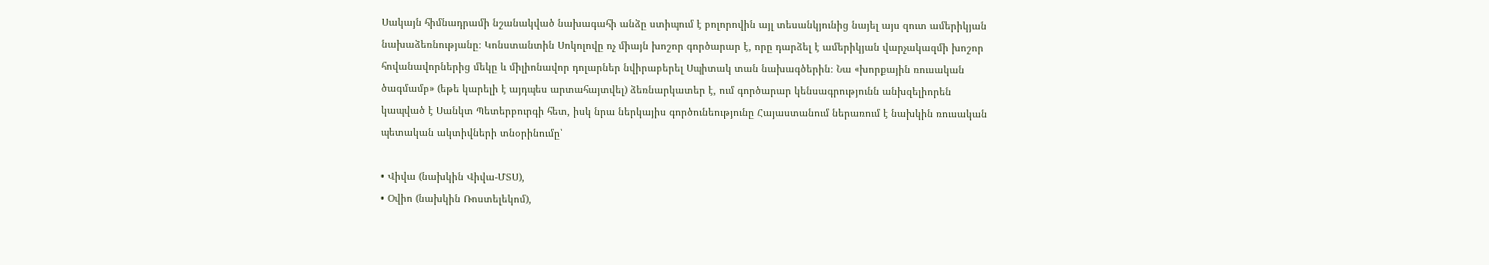Սակայն հիմնադրամի նշանակված նախագահի անձը ստիպում է բոլորովին այլ տեսանկյունից նայել այս զուտ ամերիկյան նախաձեռնությանը։ Կոնստանտին Սոկոլովը ոչ միայն խոշոր գործարար է, որը դարձել է ամերիկյան վարչակազմի խոշոր հովանավորներից մեկը և միլիոնավոր դոլարներ նվիրաբերել Սպիտակ տան նախագծերին։ Նա «խորքային ռուսական ծագմամբ» (եթե կարելի է այդպես արտահայտվել) ձեռնարկատեր է, ում գործարար կենսագրությունն անխզելիորեն կապված է Սանկտ Պետերբուրգի հետ, իսկ նրա ներկայիս գործունեությունը Հայաստանում ներառում է նախկին ռուսական պետական ակտիվների տնօրինումը՝

• Վիվա (նախկին Վիվա-ՄՏՍ),
• Օվիո (նախկին Ռոստելեկոմ),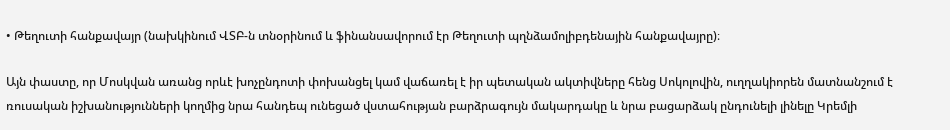• Թեղուտի հանքավայր (նախկինում ՎՏԲ-ն տնօրինում և ֆինանսավորում էր Թեղուտի պղնձամոլիբդենային հանքավայրը)։

Այն փաստը, որ Մոսկվան առանց որևէ խոչընդոտի փոխանցել կամ վաճառել է իր պետական ակտիվները հենց Սոկոլովին, ուղղակիորեն մատնանշում է ռուսական իշխանությունների կողմից նրա հանդեպ ունեցած վստահության բարձրագույն մակարդակը և նրա բացարձակ ընդունելի լինելը Կրեմլի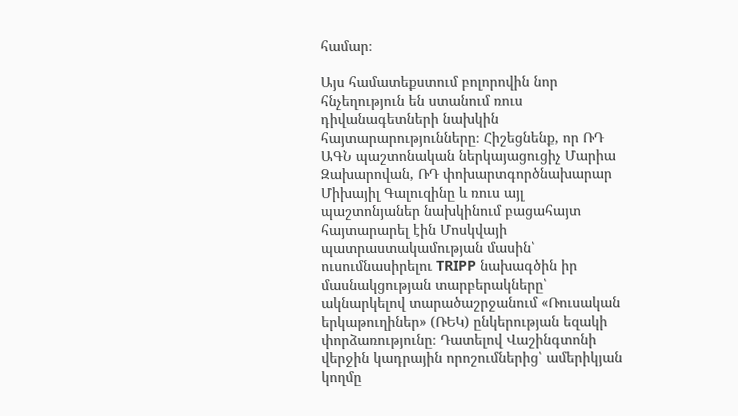համար։

Այս համատեքստում բոլորովին նոր հնչեղություն են ստանում ռուս դիվանագետների նախկին հայտարարությունները։ Հիշեցնենք, որ ՌԴ ԱԳՆ պաշտոնական ներկայացուցիչ Մարիա Զախարովան, ՌԴ փոխարտգործնախարար Միխայիլ Գալուզինը և ռուս այլ պաշտոնյաներ նախկինում բացահայտ հայտարարել էին Մոսկվայի պատրաստակամության մասին՝ ուսումնասիրելու TRIPP նախագծին իր մասնակցության տարբերակները՝ ակնարկելով տարածաշրջանում «Ռուսական երկաթուղիներ» (ՌԵԿ) ընկերության եզակի փորձառությունը։ Դատելով Վաշինգտոնի վերջին կադրային որոշումներից՝ ամերիկյան կողմը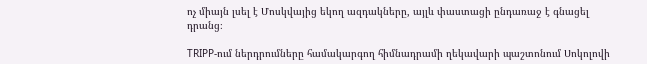ոչ միայն լսել է Մոսկվայից եկող ազդակները, այլև փաստացի ընդառաջ է գնացել դրանց։

TRIPP-ում ներդրումները համակարգող հիմնադրամի ղեկավարի պաշտոնում Սոկոլովի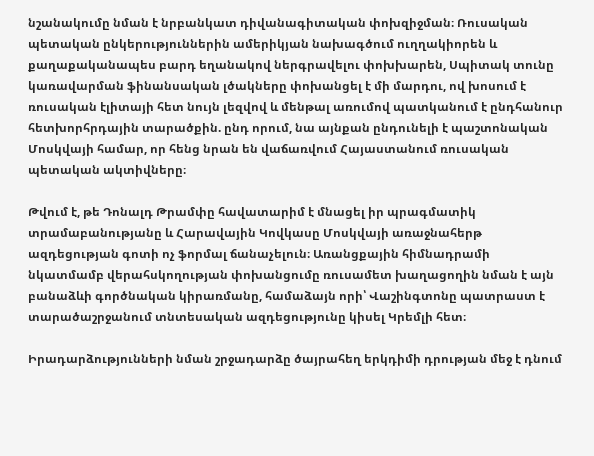նշանակումը նման է նրբանկատ դիվանագիտական փոխզիջման։ Ռուսական պետական ընկերություններին ամերիկյան նախագծում ուղղակիորեն և քաղաքականապես բարդ եղանակով ներգրավելու փոխխարեն, Սպիտակ տունը կառավարման ֆինանսական լծակները փոխանցել է մի մարդու, ով խոսում է ռուսական էլիտայի հետ նույն լեզվով և մենթալ առումով պատկանում է ընդհանուր հետխորհրդային տարածքին. ընդ որում, նա այնքան ընդունելի է պաշտոնական Մոսկվայի համար, որ հենց նրան են վաճառվում Հայաստանում ռուսական պետական ակտիվները։

Թվում է, թե Դոնալդ Թրամփը հավատարիմ է մնացել իր պրագմատիկ տրամաբանությանը և Հարավային Կովկասը Մոսկվայի առաջնահերթ ազդեցության գոտի ոչ ֆորմալ ճանաչելուն։ Առանցքային հիմնադրամի նկատմամբ վերահսկողության փոխանցումը ռուսամետ խաղացողին նման է այն բանաձևի գործնական կիրառմանը, համաձայն որի՝ Վաշինգտոնը պատրաստ է տարածաշրջանում տնտեսական ազդեցությունը կիսել Կրեմլի հետ։

Իրադարձությունների նման շրջադարձը ծայրահեղ երկդիմի դրության մեջ է դնում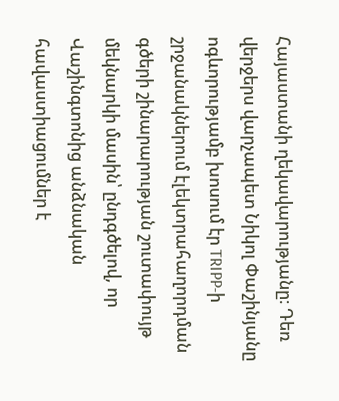Հայաստանի ղեկավարությանը։ Դեռ վերջերս վարչապետ Նիկոլ Փաշինյանը ոգևորությամբ խոսում էր TRIPP-ի շրջանակներում էլեկտրահաղորդման գծերի շինարարության շուտափույթ մեկնարկի մասին՝ ընդգծելով, որ Վաշինգտոնից անձնական հավաստիացումներ է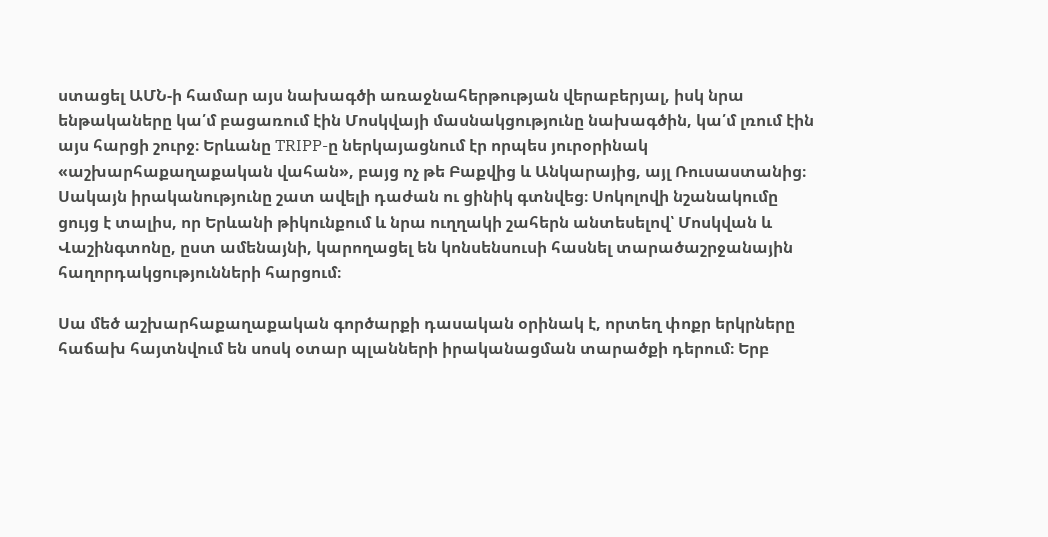ստացել ԱՄՆ-ի համար այս նախագծի առաջնահերթության վերաբերյալ, իսկ նրա ենթակաները կա՛մ բացառում էին Մոսկվայի մասնակցությունը նախագծին, կա՛մ լռում էին այս հարցի շուրջ։ Երևանը TRIPP-ը ներկայացնում էր որպես յուրօրինակ «աշխարհաքաղաքական վահան», բայց ոչ թե Բաքվից և Անկարայից, այլ Ռուսաստանից։ Սակայն իրականությունը շատ ավելի դաժան ու ցինիկ գտնվեց։ Սոկոլովի նշանակումը ցույց է տալիս, որ Երևանի թիկունքում և նրա ուղղակի շահերն անտեսելով՝ Մոսկվան և Վաշինգտոնը, ըստ ամենայնի, կարողացել են կոնսենսուսի հասնել տարածաշրջանային հաղորդակցությունների հարցում։

Սա մեծ աշխարհաքաղաքական գործարքի դասական օրինակ է, որտեղ փոքր երկրները հաճախ հայտնվում են սոսկ օտար պլանների իրականացման տարածքի դերում։ Երբ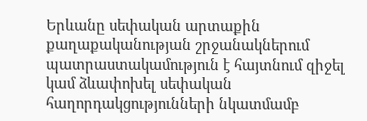Երևանը սեփական արտաքին քաղաքականության շրջանակներում պատրաստակամություն է հայտնում զիջել կամ ձևափոխել սեփական հաղորդակցությունների նկատմամբ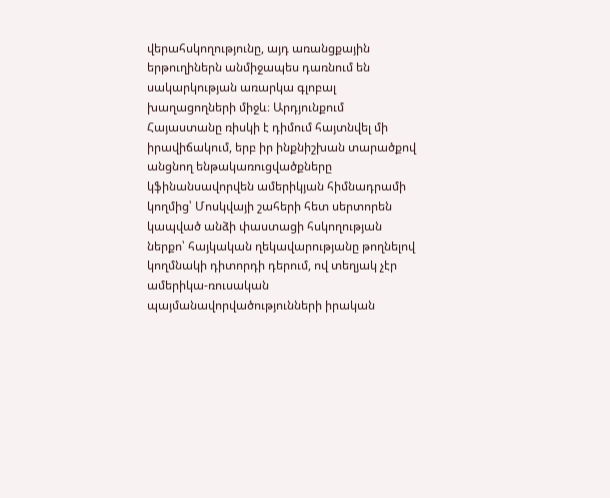վերահսկողությունը, այդ առանցքային երթուղիներն անմիջապես դառնում են սակարկության առարկա գլոբալ խաղացողների միջև։ Արդյունքում Հայաստանը ռիսկի է դիմում հայտնվել մի իրավիճակում, երբ իր ինքնիշխան տարածքով անցնող ենթակառուցվածքները կֆինանսավորվեն ամերիկյան հիմնադրամի կողմից՝ Մոսկվայի շահերի հետ սերտորեն կապված անձի փաստացի հսկողության ներքո՝ հայկական ղեկավարությանը թողնելով կողմնակի դիտորդի դերում, ով տեղյակ չէր ամերիկա-ռուսական պայմանավորվածությունների իրական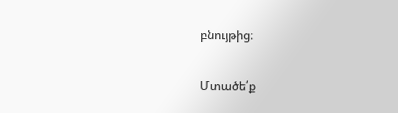բնույթից։

Մտածե՛ք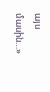այս մասին…»